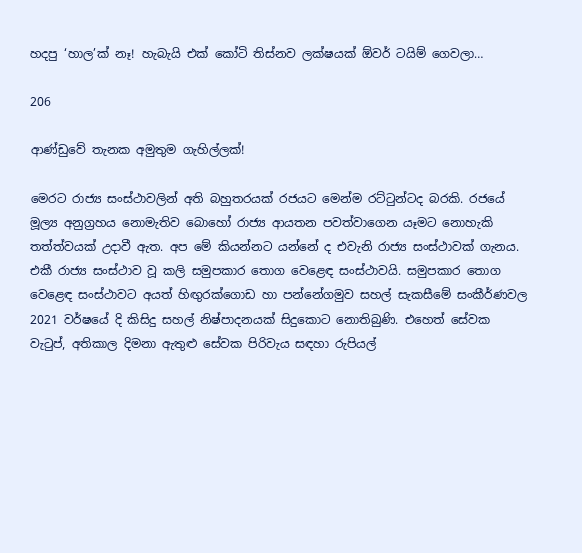හදපු ‘හාල’ක් නෑ! හැබැයි එක් කෝටි තිස්නව ලක්ෂයක් ඕවර් ටයිම් ගෙවලා…

206

ආණ්ඩුවේ තැනක අමුතුම ගැහිල්ලක්!

මෙරට රාජ්‍ය සංස්ථාවලින් අති බහුතරයක් රජයට මෙන්ම රට්ටුන්ටද බරකි. රජයේ මූල්‍ය අනුග්‍රහය නොමැතිව බොහෝ රාජ්‍ය ආයතන පවත්වාගෙන යෑමට නොහැකි තත්ත්වයක් උදාවී ඇත. අප මේ කියන්නට යන්නේ ද එවැනි රාජ්‍ය සංස්ථාවක් ගැනය. එකී රාජ්‍ය සංස්ථාව වූ කලි සමුපකාර තොග වෙළෙඳ සංස්ථාවයි. සමුපකාර තොග වෙළෙඳ සංස්ථාවට අයත් හිඟුරක්ගොඩ හා පන්නේගමුව සහල් සැකසීමේ සංකීර්ණවල 2021 වර්ෂයේ දි කිසිදු සහල් නිෂ්පාදනයක් සිදුකොට නොතිබුණි. එහෙත් සේවක වැටුප්, අතිකාල දිමනා ඇතුළු සේවක පිරිවැය සඳහා රුපියල්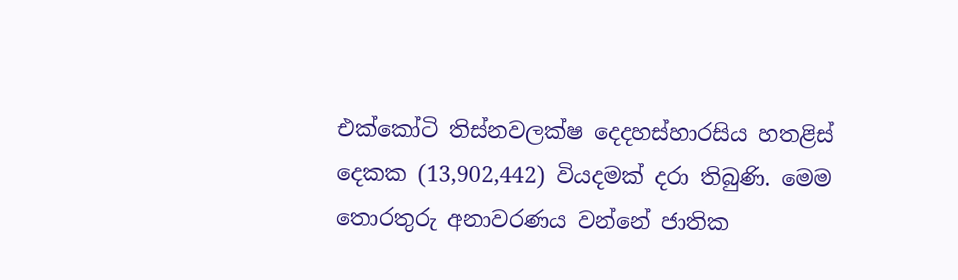එක්කෝටි තිස්නවලක්ෂ දෙදහස්හාරසිය හතළිස් දෙකක (13,902,442) වියදමක් දරා තිබුණි. මෙම තොරතුරු අනාවරණය වන්නේ ජාතික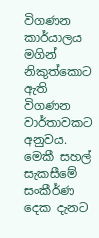විගණන කාර්යාලය මගින් නිකුත්කොට ඇති විගණන වාර්තාවකට අනුවය. මෙකී සහල් සැකසීමේ සංකීර්ණ දෙක දැනට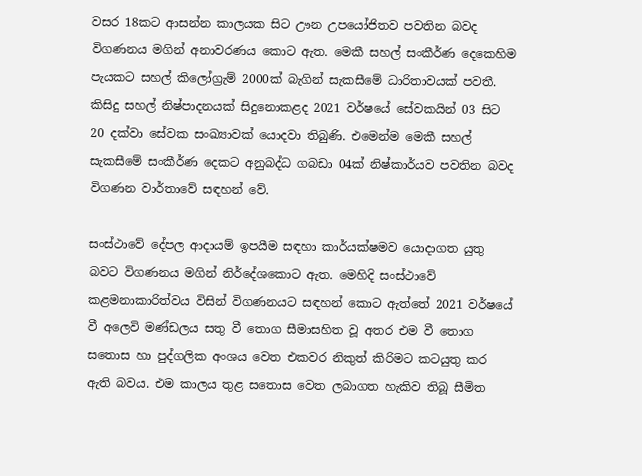වසර 18කට ආසන්න කාලයක සිට ඌන උපයෝජිතව පවතින බවද විගණනය මගින් අනාවරණය කොට ඇත. මෙකී සහල් සංකීර්ණ දෙකෙහිම පැයකට සහල් කිලෝග්‍රැම් 2000ක් බැගින් සැකසීමේ ධාරිතාවයක් පවතී. කිසිදු සහල් නිෂ්පාදනයක් සිදුනොකළද 2021 වර්ෂයේ සේවකයින් 03 සිට 20 දක්වා සේවක සංඛ්‍යාවක් යොදවා තිබුණි. එමෙන්ම මෙකී සහල් සැකසීමේ සංකීර්ණ දෙකට අනුබද්ධ ගබඩා 04ක් නිෂ්කාර්යව පවතින බවද විගණන වාර්තාවේ සඳහන් වේ.

සංස්ථාවේ දේපල ආදායම් ඉපයීම සඳහා කාර්යක්ෂමව යොදාගත යුතු බවට විගණනය මගින් නිර්දේශකොට ඇත. මෙහිදි සංස්ථාවේ කළමනාකාරිත්වය විසින් විගණනයට සඳහන් කොට ඇත්තේ 2021 වර්ෂයේ වී අලෙවි මණ්ඩලය සතු වී තොග සීමාසහිත වූ අතර එම වී තොග සතොස හා පුද්ගලික අංශය වෙත එකවර නිකුත් කිරිමට කටයුතු කර ඇති බවය. එම කාලය තුළ සතොස වෙත ලබාගත හැකිව තිබූ සීමිත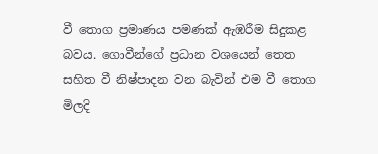වී තොග ප්‍රමාණය පමණක් ඇඹරීම සිදුකළ බවය. ගොවීන්ගේ ප්‍රධාන වශයෙන් තෙත සහිත වී නිෂ්පාදන වන බැවින් එම වී තොග මිලදි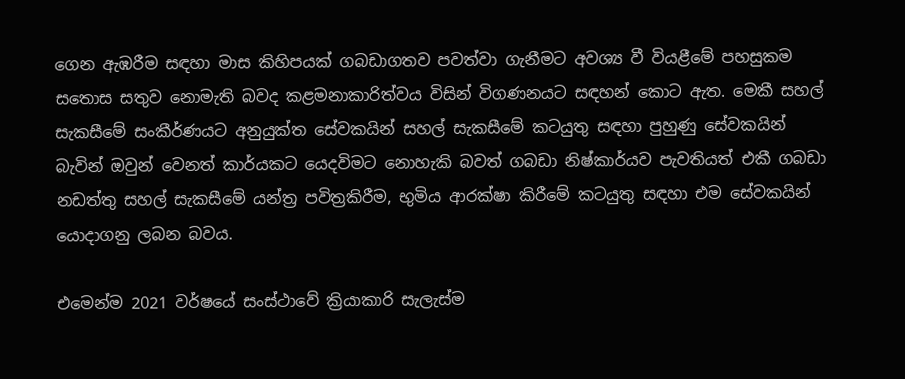ගෙන ඇඹරීම සඳහා මාස කිහිපයක් ගබඩාගතව පවත්වා ගැනීමට අවශ්‍ය වී වියළීමේ පහසුකම සතොස සතුව නොමැති බවද කළමනාකාරිත්වය විසින් විගණනයට සඳහන් කොට ඇත. මෙකී සහල් සැකසීමේ සංකීර්ණයට අනුයුක්ත සේවකයින් සහල් සැකසීමේ කටයුතු සඳහා පුහුණු සේවකයින් බැවින් ඔවුන් වෙනත් කාර්යකට යෙදවිමට නොහැකි බවත් ගබඩා නිෂ්කාර්යව පැවතියත් එකී ගබඩා නඩත්තු සහල් සැකසීමේ යන්ත්‍ර පවිත්‍රකිරීම, භුමිය ආරක්ෂා කිරීමේ කටයුතු සඳහා එම සේවකයින් යොදාගනු ලබන බවය.

එමෙන්ම 2021 වර්ෂයේ සංස්ථාවේ ක්‍රියාකාරි සැලැස්ම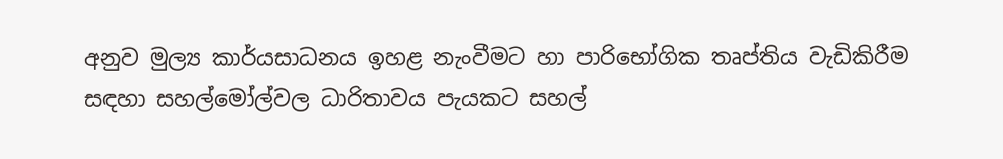අනුව මුල්‍ය කාර්යසාධනය ඉහළ නැංවීමට හා පාරිභෝගික තෘප්තිය වැඩිකිරීම සඳහා සහල්මෝල්වල ධාරිතාවය පැයකට සහල්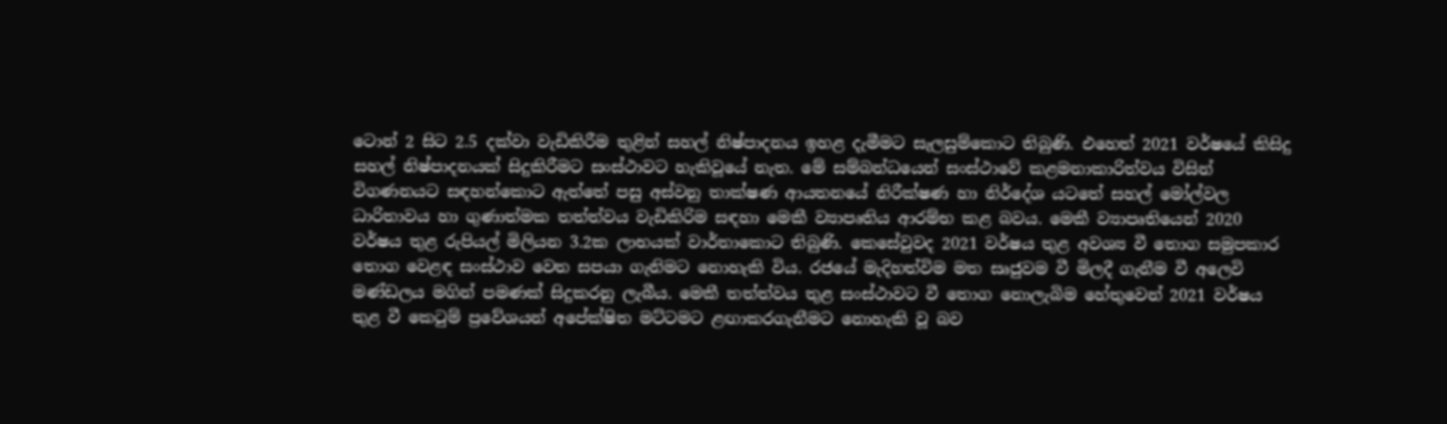ටොන් 2 සිට 2.5 දක්වා වැඩිකිරීම තුළින් සහල් නිෂ්පාදනය ඉහළ දැමීමට සැලසුම්කොට තිබුණි. එහෙත් 2021 වර්ෂයේ කිසිදු සහල් නිෂ්පාදනයක් සිදුකිරීමට සංස්ථාවට හැකිවූයේ නැත. මේ සම්බන්ධයෙන් සංස්ථාවේ කළමනාකාරිත්වය විසින් විගණනයට සඳහන්කොට ඇත්තේ පසු අස්වනු තාක්ෂණ ආයතනයේ නිරීක්ෂණ හා නිර්දේශ යටතේ සහල් මෝල්වල ධාරිතාවය හා ගුණාත්මක තත්ත්වය වැඩිකිරිම සඳහා මෙකී ව්‍යාපෘතිය ආරම්භ කළ බවය. මෙකී ව්‍යාපෘතියෙන් 2020 වර්ෂය තුළ රුපියල් මිලියන 3.2ක ලාභයක් වාර්තාකොට තිබුණි. කෙසේවුවද 2021 වර්ෂය තුළ අවශ්‍ය වී තොග සමුපකාර තොග වෙළඳ සංස්ථාව වෙත සපයා ගැනිමට නොහැකි විය. රජයේ මැදිහත්විම මත සෘජුවම වී මිලදී ගැනීම වී අලෙවි මණ්ඩලය මගින් පමණක් සිදුකරනු ලැබීය. මෙකී තත්ත්වය තුළ සංස්ථාවට වී තොග නොලැබිම හේතුවෙන් 2021 වර්ෂය තුළ වී කෙටුම් ප්‍රවේශයන් අපේක්ෂිත මට්ටමට ළඟාකරගැනීමට නොහැකි වූ බව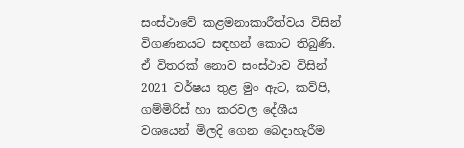සංස්ථාවේ කළමනාකාරීත්වය විසින් විගණනයට සඳහන් කොට තිබුණි. ඒ විතරක් නොව සංස්ථාව විසින් 2021 වර්ෂය තුළ මුං ඇට, කව්පි, ගම්මිරිස් හා කරවල දේශීය වශයෙන් මිලදි ගෙන බෙදාහැරීම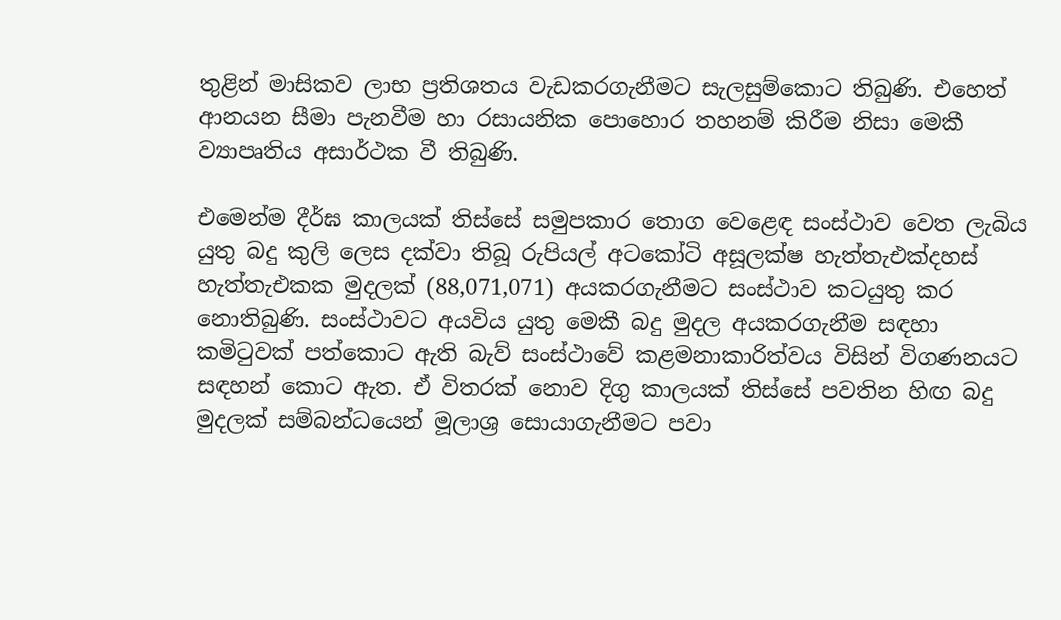තුළින් මාසිකව ලාභ ප්‍රතිශතය වැඩකරගැනීමට සැලසුම්කොට තිබුණි. එහෙත් ආනයන සීමා පැනවීම හා රසායනික පොහොර තහනම් කිරීම නිසා මෙකී ව්‍යාපෘතිය අසාර්ථක වී තිබුණි.

එමෙන්ම දීර්ඝ කාලයක් තිස්සේ සමුපකාර තොග වෙළෙඳ සංස්ථාව වෙත ලැබිය යුතු බදු කුලි ලෙස දක්වා තිබූ රුපියල් අටකෝටි අසූලක්ෂ හැත්තැඑක්දහස් හැත්තැඑකක මුදලක් (88,071,071) අයකරගැනීමට සංස්ථාව කටයුතු කර නොතිබුණි. සංස්ථාවට අයවිය යුතු මෙකී බදු මුදල අයකරගැනීම සඳහා කමිටුවක් පත්කොට ඇති බැව් සංස්ථාවේ කළමනාකාරිත්වය විසින් විගණනයට සඳහන් කොට ඇත. ඒ විතරක් නොව දිගු කාලයක් තිස්සේ පවතින හිඟ බදු මුදලක් සම්බන්ධයෙන් මූලාශ්‍ර සොයාගැනීමට පවා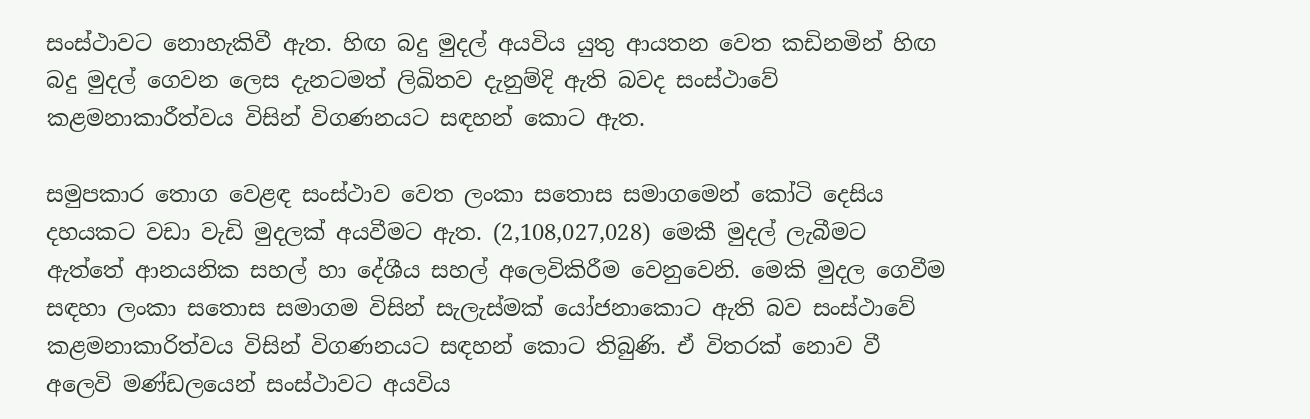සංස්ථාවට නොහැකිවී ඇත. හිඟ බදු මුදල් අයවිය යුතු ආයතන වෙත කඩිනමින් හිඟ බදු මුදල් ගෙවන ලෙස දැනටමත් ලිඛිතව දැනුම්දි ඇති බවද සංස්ථාවේ කළමනාකාරීත්වය විසින් විගණනයට සඳහන් කොට ඇත.

සමුපකාර තොග වෙළඳ සංස්ථාව වෙත ලංකා සතොස සමාගමෙන් කෝටි දෙසිය දහයකට වඩා වැඩි මුදලක් අයවීමට ඇත. (2,108,027,028) මෙකී මුදල් ලැබීමට ඇත්තේ ආනයනික සහල් හා දේශීය සහල් අලෙවිකිරීම වෙනුවෙනි. මෙකි මුදල ගෙවීම සඳහා ලංකා සතොස සමාගම විසින් සැලැස්මක් යෝජනාකොට ඇති බව සංස්ථාවේ කළමනාකාරිත්වය විසින් විගණනයට සඳහන් කොට තිබුණි. ඒ විතරක් නොව වී අලෙවි මණ්ඩලයෙන් සංස්ථාවට අයවිය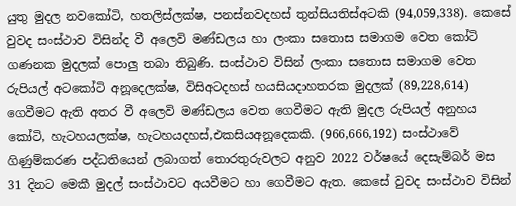යුතු මුදල නවකෝටි, හතලිස්ලක්ෂ, පනස්නවදහස් තුන්සියතිස්අටකි (94,059,338). කෙසේ වුවද සංස්ථාව විසින්ද වී අලෙවි මණ්ඩලය හා ලංකා සතොස සමාගම වෙත කෝටි ගණනක මුදලක් පොලු තබා තිබුණි. සංස්ථාව විසින් ලංකා සතොස සමාගම වෙත රුපියල් අටකෝටි අනූදෙලක්ෂ, විසිඅටදහස් හයසියදාහතරක මුදලක් (89,228,614) ගෙවීමට ඇති අතර වී අලෙවි මණ්ඩලය වෙත ගෙවීමට ඇති මුදල රුපියල් අනුහය කෝටි, හැටහයලක්ෂ, හැටහයදහස්,එකසියඅනූදෙකකි. (966,666,192) සංස්ථාවේ ගිණුම්කරණ පද්ධතියෙන් ලබාගත් තොරතුරුවලට අනුව 2022 වර්ෂයේ දෙසැම්බර් මස 31 දිනට මෙකී මුදල් සංස්ථාවට අයවීමට හා ගෙවීමට ඇත. කෙසේ වුවද සංස්ථාව විසින්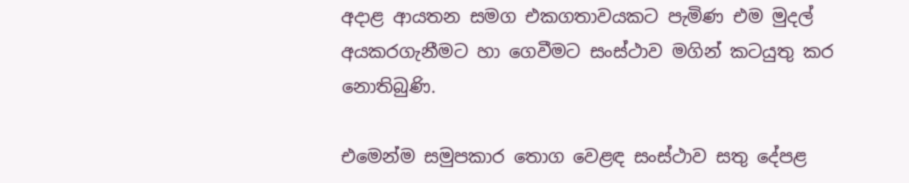අදාළ ආයතන සමග එකගතාවයකට පැමිණ එම මුදල් අයකරගැනීමට හා ගෙවීමට සංස්ථාව මගින් කටයුතු කර නොතිබුණි.

එමෙන්ම සමුපකාර තොග වෙළඳ සංස්ථාව සතු දේපළ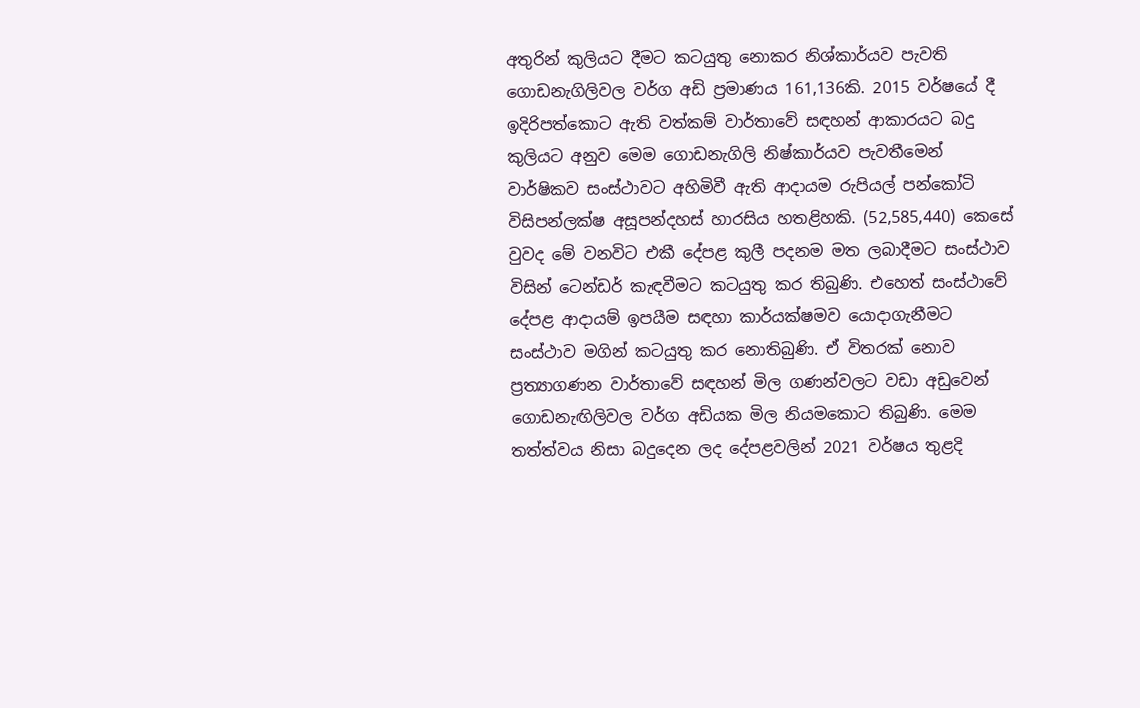අතුරින් කුලියට දීමට කටයුතු නොකර නිශ්කාර්යව පැවති ගොඩනැගිලිවල වර්ග අඩි ප්‍රමාණය 161,136කි. 2015 වර්ෂයේ දී ඉදිරිපත්කොට ඇති වත්කම් වාර්තාවේ සඳහන් ආකාරයට බදු කුලියට අනුව මෙම ගොඩනැගිලි නිෂ්කාර්යව පැවතීමෙන් වාර්ෂිකව සංස්ථාවට අහිමිවී ඇති ආදායම රුපියල් පන්කෝටි විසිපන්ලක්ෂ අසූපන්දහස් හාරසිය හතළිහකි. (52,585,440) කෙසේ වුවද මේ වනවිට එකී දේපළ කුලී පදනම මත ලබාදීමට සංස්ථාව විසින් ටෙන්ඩර් කැඳවීමට කටයුතු කර තිබුණි. එහෙත් සංස්ථාවේ දේපළ ආදායම් ඉපයීම සඳහා කාර්යක්ෂමව යොදාගැනීමට සංස්ථාව මගින් කටයුතු කර නොතිබුණි. ඒ විතරක් නොව ප්‍රත්‍යාගණන වාර්තාවේ සඳහන් මිල ගණන්වලට වඩා අඩුවෙන් ගොඩනැඟිලිවල වර්ග අඩියක මිල නියමකොට තිබුණි. මෙම තත්ත්වය නිසා බදුදෙන ලද දේපළවලින් 2021 වර්ෂය තුළදි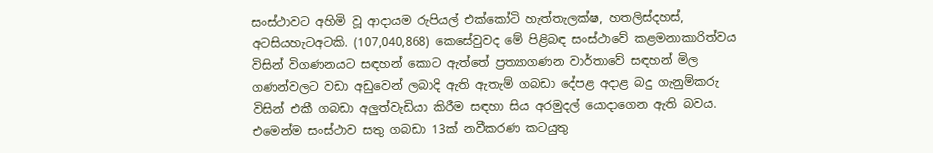සංස්ථාවට අහිමි වූ ආදායම රුපියල් එක්කෝටි හැත්තැලක්ෂ, හතලිස්දහස්, අටසියහැටඅටකි. (107,040,868) කෙසේවුවද මේ පිළිබඳ සංස්ථාවේ කළමනාකාරිත්වය විසින් විගණනයට සඳහන් කොට ඇත්තේ ප්‍රත්‍යාගණන වාර්තාවේ සඳහන් මිල ගණන්වලට වඩා අඩුවෙන් ලබාදි ඇති ඇතැම් ගබඩා දේපළ අදාළ බදු ගැනුම්කරු විසින් එකී ගබඩා අලුත්වැඩියා කිරීම සඳහා සිය අරමුදල් යොදාගෙන ඇති බවය. එමෙන්ම සංස්ථාව සතු ගබඩා 13ක් නවීකරණ කටයුතු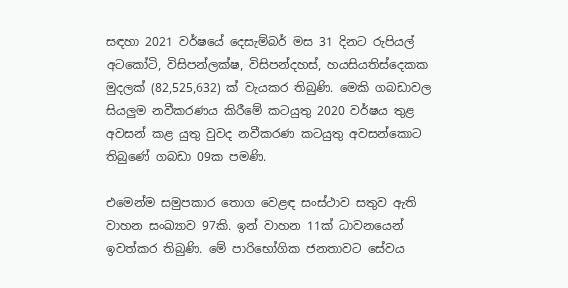සඳහා 2021 වර්ෂයේ දෙසැම්බර් මස 31 දිනට රුපියල් අටකෝටි, විසිපන්ලක්ෂ, විසිපන්දහස්, හයසියතිස්දෙකක මුදලක් (82,525,632) ක් වැයකර තිබුණි. මෙකි ගබඩාවල සියලුම නවීකරණය කිරීමේ කටයුතු 2020 වර්ෂය තුළ අවසන් කළ යුතු වුවද නවීකරණ කටයුතු අවසන්කොට තිබුණේ ගබඩා 09ක පමණි.

එමෙන්ම සමුපකාර තොග වෙළඳ සංස්ථාව සතුව ඇති වාහන සංඛ්‍යාව 97කි. ඉන් වාහන 11ක් ධාවනයෙන් ඉවත්කර තිබුණි. මේ පාරිභෝගික ජනතාවට සේවය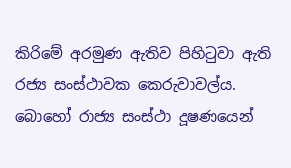කිරිමේ අරමුණ ඇතිව පිහිටුවා ඇති රජ්‍ය සංස්ථාවක කෙරුවාවල්ය. බොහෝ රාජ්‍ය සංස්ථා දූෂණයෙන්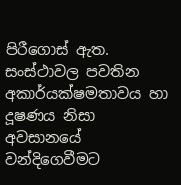පිරීගොස් ඇත. සංස්ථාවල පවතින අකාර්යක්ෂමතාවය හා දූෂණය නිසා අවසානයේ වන්දිගෙවීමට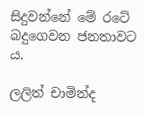සිදුවන්නේ මේ රටේ බදුගෙවන ජනතාවට ය.

ලලිත් චාමින්ද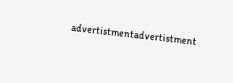advertistmentadvertistment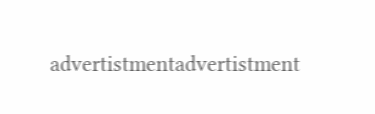advertistmentadvertistment